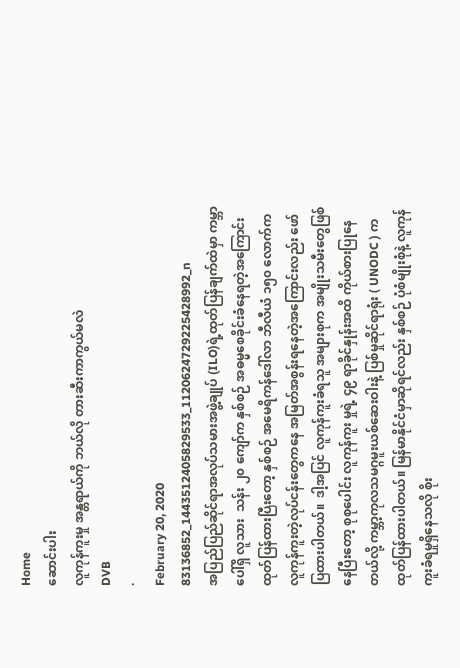Home
ဆောင်းပါး
လူကုန်ကူးမှု အန္တရာယ်ကို ဘယ်လို တားဆီးကာကွယ်မလဲ
DVB
·
February 20, 2020
83136852_1443512405829533_1120624729225428992_n
အပြည်ပြည်ဆိုင်ရာအလုပ်သမားအဖွဲ့ချုပ် (ILO)ရဲ့ထုတ်ပြန်ချက်ထဲမှာ ကမ္ဘာပေါ်ရှိ လူသား  သန်း ၂၀ ကျော်က နှစ်စဉ် အဓမ္မစေခိုင်းခံနေရတဲ့အကြောင်း ထုတ်ပြန်ထားပြီးတော့ နှစ်စဉ် အမေရိကန်ဒေါ်လာ ဘီလီယံ ၁၅၀ လောက်က လူကုန်ကူးတဲ့လုပ်ငန်းတွေကနေ အမြတ်အစွန်းရနေတဲ့အကြောင်းလည်း ဖော်ပြထားပါတယ်။  ဒါ့အပြင် လူကုန်ကူးခံရသူ အများစုက အမျိုးသမီးတွေဖြစ်နေပြီးတော့ စုစုပေါင်း လူကုန်ကူး မှုရဲ့ ၄၉ ရာခိုင်နှုန်းအထိ ကိုယ်စားပြုနေတယ်လို့ ကမ္ဘာ့ကုလသမဂ္ဂမူးယစ်ဆေးဝါးနဲ့ ပြစ်မှုဆိုင်ရာရုံး ( UNODC ) က ထုတ်ပြန်ထားပါတယ်။ မြန်မာနိုင်ငံမှာဆိုရင်လည်း နှစ်စဉ် ပုံစံမျိုးစုံနဲ့ လူကုန်ကူးခံရမှုရှိနေသလို စိုး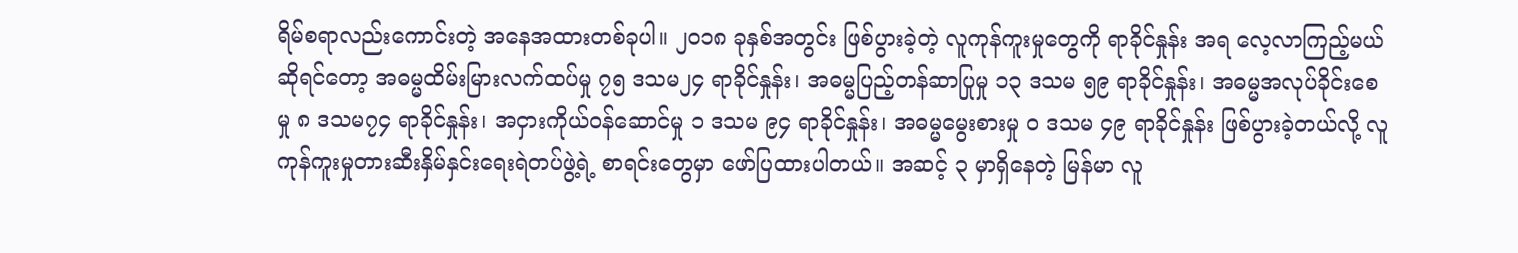ရိမ်စရာလည်းကောင်းတဲ့ အနေအထားတစ်ခုပါ။ ၂၀၁၈ ခုနှစ်အတွင်း ဖြစ်ပွားခဲ့တဲ့ လူကုန်ကူးမှုတွေကို ရာခိုင်နှုန်း အရ လေ့လာကြည့်မယ်ဆိုရင်တော့ အဓမ္မထိမ်းမြားလက်ထပ်မှု ၇၅ ဒသမ၂၄ ရာခိုင်နှုန်း၊ အဓမ္မပြည့်တန်ဆာပြုမှု ၁၃ ဒသမ ၅၉ ရာခိုင်နှုန်း၊ အဓမ္မအလုပ်ခိုင်းစေမှု ၈ ဒသမ၇၄ ရာခိုင်နှုန်း၊ အငှားကိုယ်ဝန်ဆောင်မှု ၁ ဒသမ ၉၄ ရာခိုင်နှုန်း၊ အဓမ္မမွေးစားမှု ၀ ဒသမ ၄၉ ရာခိုင်နှုန်း ဖြစ်ပွားခဲ့တယ်လို့ လူကုန်ကူးမှုတားဆီးနှိမ်နှင်းရေးရဲတပ်ဖွဲ့ရဲ့ စာရင်းတွေမှာ ဖော်ပြထားပါတယ်။ အဆင့် ၃ မှာရှိနေတဲ့ မြန်မာ လူ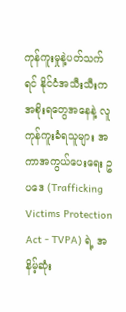ကုန်ကူးမှုနဲ့ပတ်သက်ရင် နိုင်ငံအသီးသီးက အစိုးရတွေအနေနဲ့ လူကုန်ကူးခံရသူများ အကာအကွယ်ပေးရေး ဥပဒေ (Trafficking Victims Protection Act - TVPA) ရဲ့ အနိမ့်ဆုံး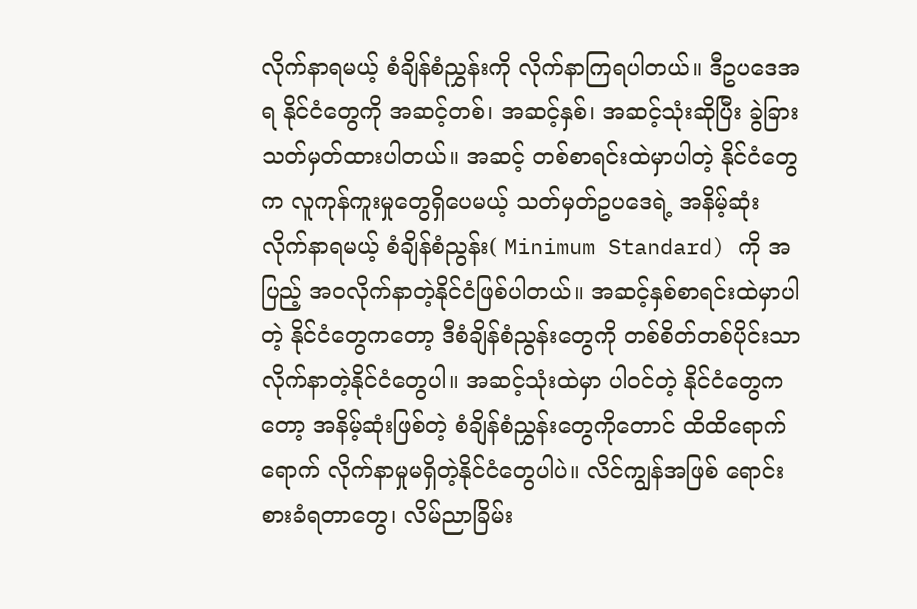လိုက်နာရမယ့် စံချိန်စံညွှန်းကို လိုက်နာကြရပါတယ်။ ဒီဥပဒေအရ နိုင်ငံတွေကို အဆင့်တစ်၊ အဆင့်နှစ်၊ အဆင့်သုံးဆိုပြီး ခွဲခြား သတ်မှတ်ထားပါတယ်။ အဆင့် တစ်စာရင်းထဲမှာပါတဲ့ နိုင်ငံတွေက လူကုန်ကူးမှုတွေရှိပေမယ့် သတ်မှတ်ဥပဒေရဲ့ အနိမ့်ဆုံး လိုက်နာရမယ့် စံချိန်စံညွန်း( Minimum Standard) ကို အပြည့် အ၀လိုက်နာတဲ့နိုင်ငံဖြစ်ပါတယ်။ အဆင့်နှစ်စာရင်းထဲမှာပါတဲ့ နိုင်ငံတွေကတော့ ဒီစံချိန်စံညွန်းတွေကို တစ်စိတ်တစ်ပိုင်းသာလိုက်နာတဲ့နိုင်ငံတွေပါ။ အဆင့်သုံးထဲမှာ ပါ၀င်တဲ့ နိုင်ငံတွေကတော့ အနိမ့်ဆုံးဖြစ်တဲ့ စံချိန်စံညွှန်းတွေကိုတောင် ထိထိရောက်ရောက် လိုက်နာမှုမရှိတဲ့နိုင်ငံတွေပါပဲ။ လိင်ကျွန်အဖြစ် ရောင်းစားခံရတာတွေ၊ လိမ်ညာခြိမ်း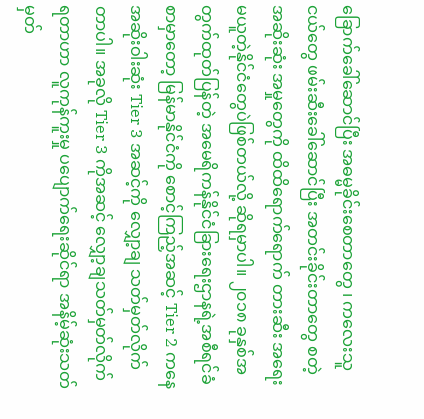ခြောက်ခေါ်ဆောင်ပြီး အဓမ္မခိုင်းစေတာတွေ ၊ ကလေးသူငယ်တွေ ဖမ်းဆီးခေါ်ဆောင်ပြီး အတင်းခိုင်းတာတွေ စတဲ့ အဆိုးဆုံး အမှုတွေကို ထိထိရောက်ရောက် တားဆီး အရေးမယူတဲ့နိုင်ငံတွေပဲဖြစ်တယ်လို့ ဆိုရမှာပါ။ ၂၀၁၈ ခုနှစ်အတွက်ထုတ်ပြန်တဲ့ အမေရိကန်နိုင်ငံခြားရေးဌာနရဲ့အစီရင်ခံစာမှာတော့ မြန်မာနိုင်ငံကို စောင့်ကြည့်အဆင့် Tier 2 ကနေ အဆိုးဝါးဆုံး Tier 3 အဆင့်ကို လျှော့ချ သတ်မှတ်လိုက်တာပါ။ အခုလို Tier 3 ကိုအဆင့် လျှော့ချသတ်မှတ်လိုက်ရတာဟာ လူကုန်ကူးမှု ပပျောက်ရေးဆိုင်ရာ အနိမ့်ဆုံးသတ်မှတ်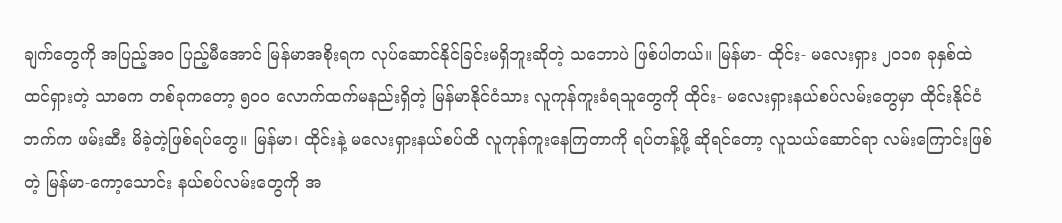ချက်တွေကို အပြည့်အဝ ပြည့်မီအောင် မြန်မာအစိုးရက လုပ်ဆောင်နိုင်ခြင်းမရှိဘူးဆိုတဲ့ သဘောပဲ ဖြစ်ပါတယ်။ မြန်မာ- ထိုင်း- မလေးရှား ၂၀၁၈ ခုနှစ်ထဲထင်ရှားတဲ့ သာဓက တစ်ခုကတော့ ၅၀၀ လောက်ထက်မနည်းရှိတဲ့ မြန်မာနိုင်ငံသား လူကုန်ကူးခံရသူတွေကို ထိုင်း- မလေးရှားနယ်စပ်လမ်းတွေမှာ ထိုင်းနိုင်ငံဘက်က ဖမ်းဆီး မိခဲ့တဲ့ဖြစ်ရပ်တွေ။ မြန်မာ၊ ထိုင်းနဲ့ မလေးရှားနယ်စပ်ထိ လူကုန်ကူးနေကြတာကို ရပ်တန့်ဖို့ ဆိုရင်တော့ လူသယ်ဆောင်ရာ လမ်းကြောင်းဖြစ်တဲ့ မြန်မာ-ကော့သောင်း နယ်စပ်လမ်းတွေကို အ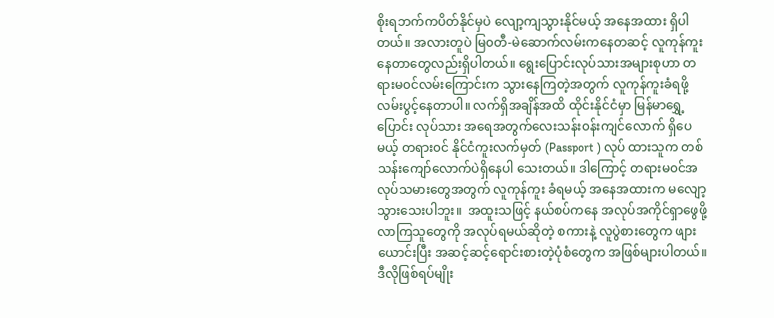စိုးရဘက်ကပိတ်နိုင်မှပဲ လျော့ကျသွားနိုင်မယ့် အနေအထား ရှိပါတယ်။ အလားတူပဲ မြ၀တီ-မဲဆောက်လမ်းကနေတဆင့် လူကုန်ကူးနေတာတွေလည်းရှိပါတယ်။ ရွေးပြောင်းလုပ်သားအများစုဟာ တရားမ၀င်လမ်းကြောင်းက သွားနေကြတဲ့အတွက် လူကုန်ကူးခံရဖို့ လမ်းပွင့်နေတာပါ။ လက်ရှိအချိန်အထိ ထိုင်းနိုင်ငံမှာ မြန်မာရွှေ့ပြောင်း လုပ်သား အရေအတွက်လေးသန်း၀န်းကျင်လောက် ရှိပေမယ့် တရား၀င် နိုင်ငံကူးလက်မှတ် (Passport ) လုပ် ထားသူက တစ်သန်းကျော်လောက်ပဲရှိနေပါ သေးတယ်။ ဒါကြောင့် တရားမ၀င်အလုပ်သမားတွေအတွက် လူကုန်ကူး ခံရမယ့် အနေအထားက မလျော့သွားသေးပါဘူး။  အထူးသဖြင့် နယ်စပ်ကနေ အလုပ်အကိုင်ရှာဖွေဖို့လာကြသူတွေကို အလုပ်ရမယ်ဆိုတဲ့ စကားနဲ့ လူပွဲစားတွေက ဖျားယောင်းပြီး အဆင့်ဆင့်ရောင်းစားတဲ့ပုံစံတွေက အဖြစ်များပါတယ်။ ဒီလိုဖြစ်ရပ်မျိုး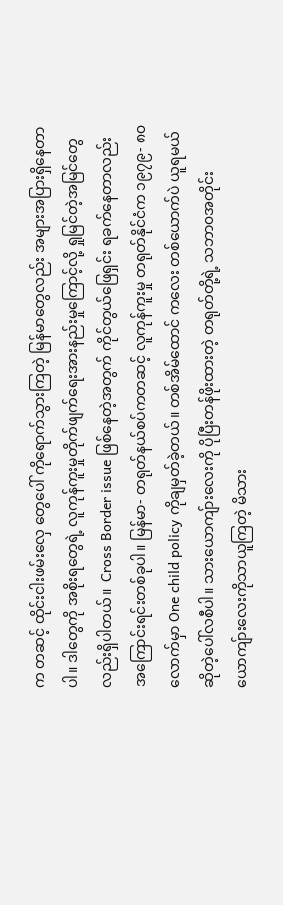က တဆင့် ထိုင်းငါးဖမ်းလှေ တွေပေါ် ကိုရောက်သွားကြတဲ့ မြန်မာတွေလည်း အများအပြားရှိနေတာပါ။ ဒါတွေကို အစိုးရတွေရဲ့ လူကုန်ကူးမှုတိုက်ဖျက်ရေးအားနည်းမှုကြောင့်လို့ ရှုမြင်တဲ့အမြင်တွေလည်းရှိပါတယ်။  Cross Border issue ဖြစ်နေတဲ့အတွက် ကိုင်တွယ်ဖြေရှင်း ရခက်နေတာလည်း အကြောင်းရင်းတစ်ခုပါ။ မြန်မာ- တရုတ်နယ်စပ်ကတဆင့် လူကုန်ကူးမှု တရုတ်နိုင်ငံက ၁၉၇၉- ၈၀ လောက်မှာ One child policy ကိုချမှတ်ခဲ့တယ်။ တစ်အိမ်ထောင် ကလေး တစ်ယောက်ပဲ ယူရမယ်ဆိုတဲ့ပေါ်လစီပါ။ သားယောကျ်ားလေးကို ပိုပြီးတန်ဖိုးထားတဲ့ တရုတ်တို့ရဲ့ သဘာ၀အတိုင်း ယောကျ်ားလေးကိုသာယူကြတဲ့ မိသား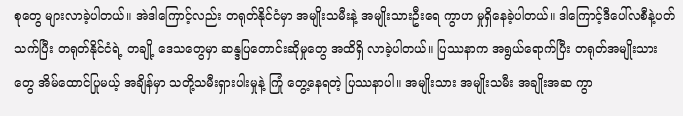စုတွေ များလာခဲ့ပါတယ်။ အဲဒါကြောင့်လည်း တရုတ်နိုင်ငံမှာ အမျိုးသမီးနဲ့ အမျိုးသားဦးရေ ကွာဟ မှုရှိနေခဲ့ပါတယ်။ ဒါကြောင့်ဒီပေါ်လစီနဲ့ပတ်သက်ပြီး တရုတ်နိုင်ငံရဲ့ တချို့ ဒေသတွေမှာ ဆန္ဒပြတောင်းဆိုမှုတွေ အထိရှိ လာခဲ့ပါတယ်။ ပြဿနာက အရွယ်ရောက်ပြီး တရုတ်အမျိုးသားတွေ အိမ်ထောင်ပြုမယ့် အချိန်မှာ သတို့သမီးရှားပါးမှုနဲ့ ကြုံ တွေ့နေရတဲ့ ပြဿနာပါ။ အမျိုးသား အမျိုးသမီး အချိုးအဆ ကွာ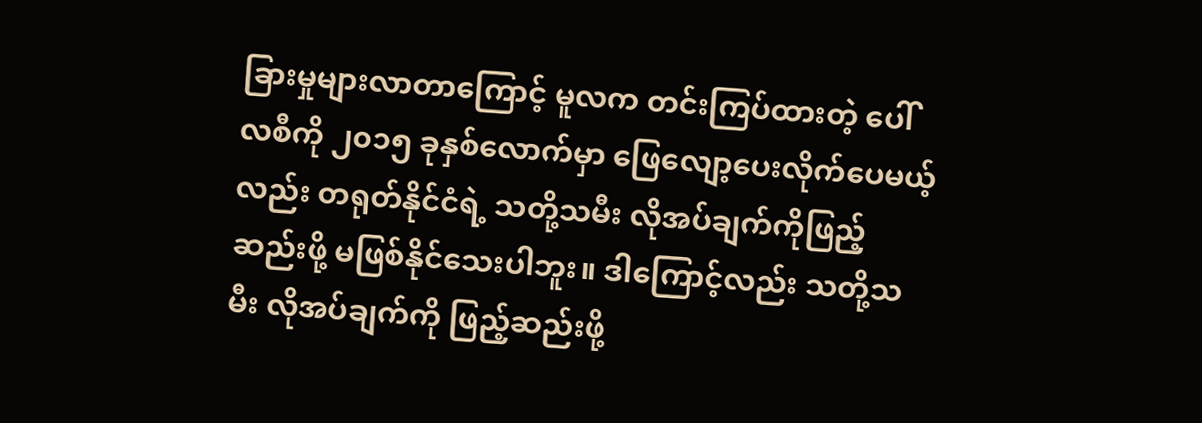ခြားမှုများလာတာကြောင့် မူလက တင်းကြပ်ထားတဲ့ ပေါ်လစီကို ၂၀၁၅ ခုနှစ်လောက်မှာ ဖြေလျော့ပေးလိုက်ပေမယ့်လည်း တရုတ်နိုင်ငံရဲ့ သတို့သမီး လိုအပ်ချက်ကိုဖြည့်ဆည်းဖို့ မဖြစ်နိုင်သေးပါဘူး။ ဒါကြောင့်လည်း သတို့သမီး လိုအပ်ချက်ကို ဖြည့်ဆည်းဖို့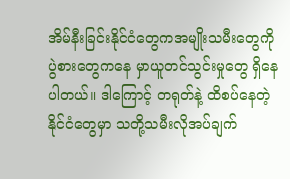အိမ်နီးခြင်းနိုင်ငံတွေကအမျိုးသမီးတွေကို ပွဲစားတွေကနေ မှာယူတင်သွင်းမှုတွေ ရှိနေပါတယ်။ ဒါကြောင့် တရုတ်နဲ့ ထိစပ်နေတဲ့ နိုင်ငံတွေမှာ သတို့သမီးလိုအပ်ချက်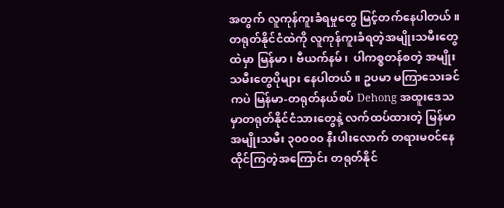အတွက် လူကုန်ကူးခံရမှုတွေ မြင့်တက်နေပါတယ်။  တရုတ်နိုင်ငံထဲကို လူကုန်ကူးခံရတဲ့အမျိုးသမီးတွေထဲမှာ မြန်မာ၊ ဗီယက်နမ်၊  ပါကစ္စတန်စတဲ့ အမျိုးသမီးတွေပိုများ နေပါတယ်။ ဥပမာ မကြာသေးခင်ကပဲ မြန်မာ-တရုတ်နယ်စပ် Dehong အထူးဒေသမှာတရုတ်နိုင်ငံသားတွေနဲ့ လက်ထပ်ထားတဲ့ မြန်မာ အမျိုးသမီး ၃၀၀၀၀ နီးပါးလောက် တရားမ၀င်နေထိုင်ကြတဲ့အကြောင်း တရုတ်နိုင်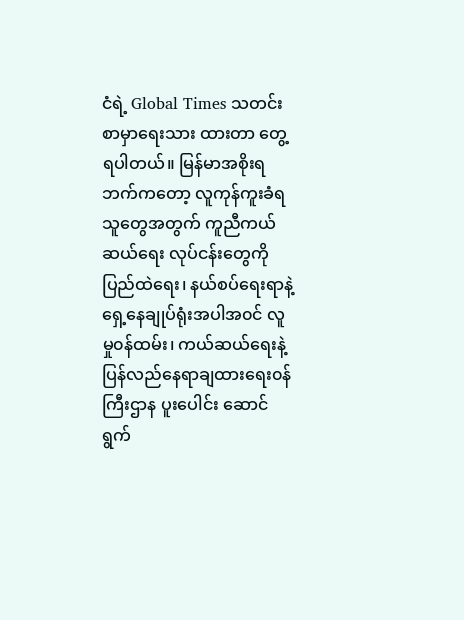ငံရဲ့ Global Times သတင်းစာမှာရေးသား ထားတာ တွေ့ရပါတယ်။ မြန်မာအစိုးရဘက်ကတော့ လူကုန်ကူးခံရသူတွေအတွက် ကူညီကယ်ဆယ်ရေး လုပ်ငန်းတွေကို ပြည်ထဲရေး၊ နယ်စပ်ရေးရာနဲ့ ရှေ့နေချုပ်ရုံးအပါအ၀င် လူမှု၀န်ထမ်း၊ ကယ်ဆယ်ရေးနဲ့ ပြန်လည်နေရာချထားရေး၀န်ကြီးဌာန ပူးပေါင်း ဆောင်ရွက်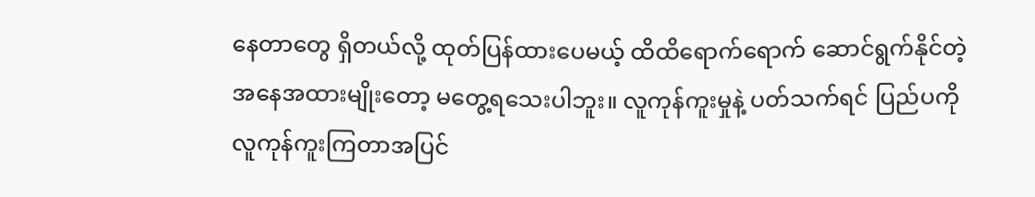နေတာတွေ ရှိတယ်လို့ ထုတ်ပြန်ထားပေမယ့် ထိထိရောက်ရောက် ဆောင်ရွက်နိုင်တဲ့ အနေအထားမျိုးတော့ မတွေ့ရသေးပါဘူး။ လူကုန်ကူးမှုနဲ့ ပတ်သက်ရင် ပြည်ပကိုလူကုန်ကူးကြတာအပြင်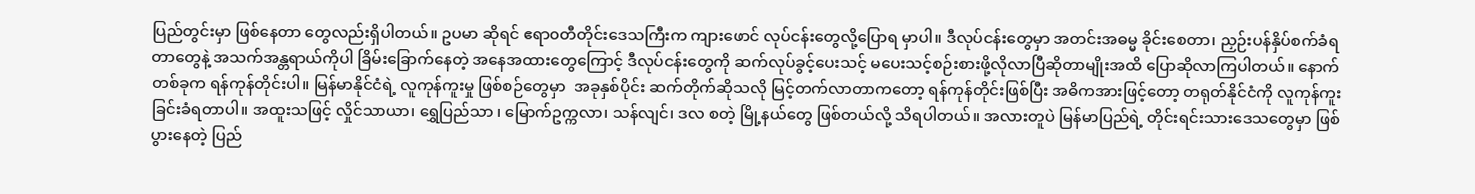ပြည်တွင်းမှာ ဖြစ်နေတာ တွေလည်းရှိပါတယ်။ ဥပမာ ဆိုရင် ဧရာ၀တီတိုင်းဒေသကြီးက ကျားဖောင် လုပ်ငန်းတွေလို့ပြောရ မှာပါ။ ဒီလုပ်ငန်းတွေမှာ အတင်းအဓမ္မ ခိုင်းစေတာ၊ ညှဉ်းပန်နှိပ်စက်ခံရတာတွေနဲ့ အသက်အန္တရာယ်ကိုပါ ခြိမ်းခြောက်နေတဲ့ အနေအထားတွေကြောင့် ဒီလုပ်ငန်းတွေကို ဆက်လုပ်ခွင့်ပေးသင့် မပေးသင့်စဉ်းစားဖို့လိုလာပြီဆိုတာမျိုးအထိ ပြောဆိုလာကြပါတယ်။ နောက်တစ်ခုက ရန်ကုန်တိုင်းပါ။ မြန်မာနိုင်ငံရဲ့ လူကုန်ကူးမှု ဖြစ်စဉ်တွေမှာ  အခုနှစ်ပိုင်း ဆက်တိုက်ဆိုသလို မြင့်တက်လာတာကတော့ ရန်ကုန်တိုင်းဖြစ်ပြီး အဓိကအားဖြင့်တော့ တရုတ်နိုင်ငံကို လူကုန်ကူးခြင်းခံရတာပါ။ အထူးသဖြင့် လှိုင်သာယာ၊ ရွှေပြည်သာ ၊ မြောက်ဥက္ကလာ၊ သန်လျင်၊ ဒလ စတဲ့ မြို့နယ်တွေ ဖြစ်တယ်လို့ သိရပါတယ်။ အလားတူပဲ မြန်မာပြည်ရဲ့ တိုင်းရင်းသားဒေသတွေမှာ ဖြစ်ပွားနေတဲ့ ပြည်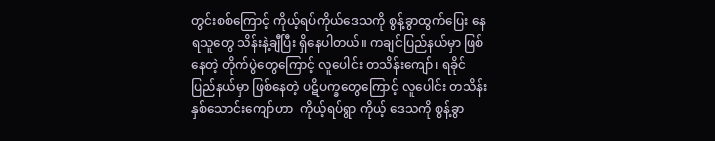တွင်းစစ်ကြောင့် ကိုယ့်ရပ်ကိုယ်ဒေသကို စွန့်ခွာထွက်ပြေး နေရသူတွေ သိန်းနဲ့ချီပြီး ရှိနေပါတယ်။ ကချင်ပြည်နယ်မှာ ဖြစ်နေတဲ့ တိုက်ပွဲတွေကြောင့် လူပေါင်း တသိန်းကျော်၊ ရခိုင်ပြည်နယ်မှာ ဖြစ်နေတဲ့ ပဋိပက္ခတွေကြောင့် လူပေါင်း တသိန်းနှစ်သောင်းကျော်ဟာ  ကိုယ့်ရပ်ရွာ ကိုယ့် ဒေသကို စွန့်ခွာ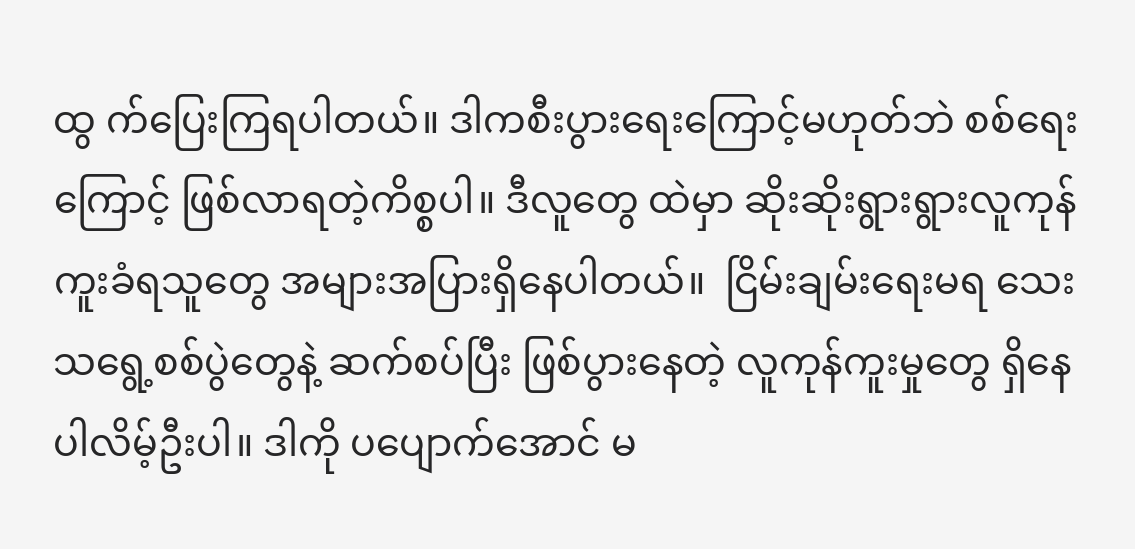ထွ က်ပြေးကြရပါတယ်။ ဒါကစီးပွားရေးကြောင့်မဟုတ်ဘဲ စစ်ရေးကြောင့် ဖြစ်လာရတဲ့ကိစ္စပါ။ ဒီလူတွေ ထဲမှာ ဆိုးဆိုးရွားရွားလူကုန်ကူးခံရသူတွေ အများအပြားရှိနေပါတယ်။  ငြိမ်းချမ်းရေးမရ သေးသရွေ့စစ်ပွဲတွေနဲ့ ဆက်စပ်ပြီး ဖြစ်ပွားနေတဲ့ လူကုန်ကူးမှုတွေ ရှိနေပါလိမ့်ဦးပါ။ ဒါကို ပပျောက်အောင် မ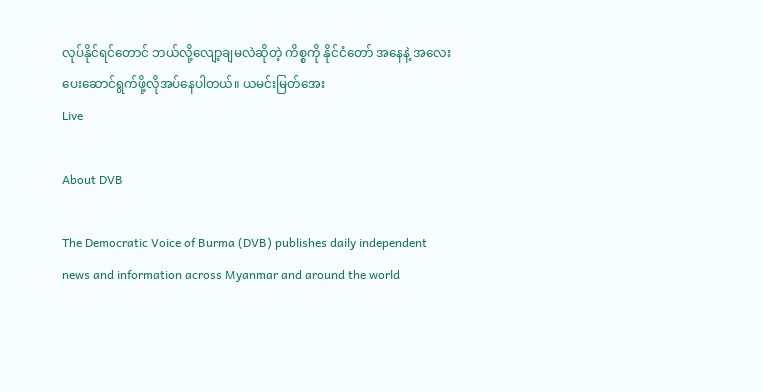လုပ်နိုင်ရင်တောင် ဘယ်လို့လျော့ချမလဲဆိုတဲ့ ကိစ္စကို နိုင်ငံတော် အနေနဲ့ အလေးပေးဆောင်ရွက်ဖို့လိုအပ်နေပါတယ်။ ယမင်းမြတ်အေး
Live

About DVB

The Democratic Voice of Burma (DVB) publishes daily independent news and information across Myanmar and around the world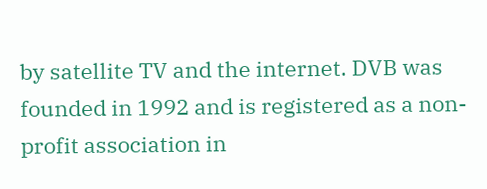by satellite TV and the internet. DVB was founded in 1992 and is registered as a non-profit association in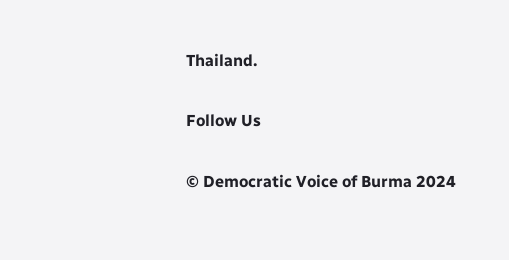Thailand.

Follow Us

© Democratic Voice of Burma 2024